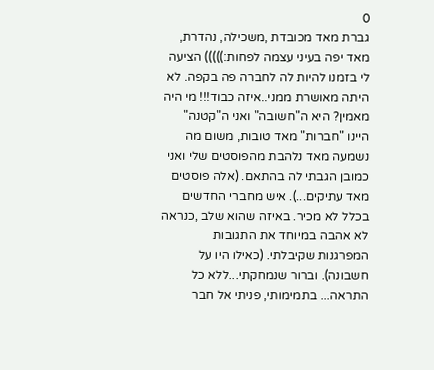0
גברת מאד מכובדת ,משכילה, נהדרת, מאד יפה בעיני עצמה לפחות:))))) הציעה לי בזמנו להיות לה לחברה פה בקפה. לא היתה מאושרת ממני..איזה כבוד!!! מי היה מאמין? היא ה"חשובה" ואני ה"קטנה" היינו "חברות" מאד טובות, משום מה נשמעה מאד נלהבת מהפוסטים שלי ואני כמובן הגבתי לה בהתאם. (אלה פוסטים מאד עתיקים...). איש מחברי החדשים בכלל לא מכיר. באיזה שהוא שלב ,כנראה לא אהבה במיוחד את התגובות המפרגנות שקיבלתי. (כאילו היו על חשבונה). וברור שנמחקתי...ללא כל התראה... בתמימותי, פניתי אל חבר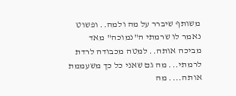משותף שיברר על מה ולמה.. ופשוט נאמר לו שרמתי ה"נמוכה" מאד מביכה אותה.. למטה מכבודה לרדת לרמתי... מה גם שאני כל כך משעממת אותה.... מה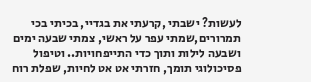לעשות? ישבתי ,קרעתי את בגדיי, בכיתי בכי תמרורים,שמתי עפר על ראשי, צמתי שבעה ימים ושבעה לילות ותוך כדי התייפחויות.. וטיפול פסיכולוגי תומך, חזרתי אט אט לחיות, שפלת רוח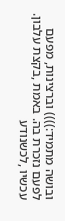ובושה מתמיד:)))) וברצינות, מפעם לפעם נזכרת בה. באמת ,בקצת עלבון. עכשיו ,לכשנודע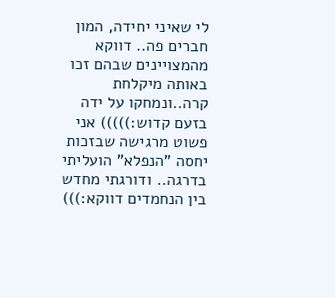לי שאיני יחידה, המון חברים פה.. דווקא מהמצויינים שבהם זכו באותה מיקלחת קרה..ונמחקו על ידה בזעם קדוש:))))) אני פשוט מרגישה שבזכות יחסה "הנפלא" הועליתי בדרגה.. ודורגתי מחדש בין הנחמדים דווקא:)))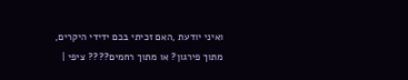ואיני יודעת ,האם זכיתי בכם ידידי היקרים, מתוך פירגון? או מתוך רחמים???? ציפי |